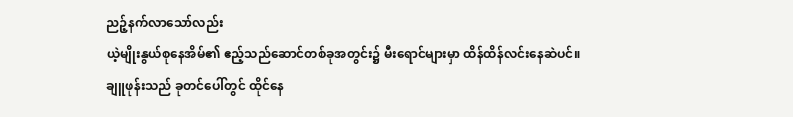ညဉ့်နက်လာသော်လည်း
ယဲ့မျိုးနွယ်စုနေအိမ်၏ ဧည့်သည်ဆောင်တစ်ခုအတွင်း၌ မီးရောင်များမှာ ထိန်ထိန်လင်းနေဆဲပင်။
ချူဖုန်းသည် ခုတင်ပေါ်တွင် ထိုင်နေ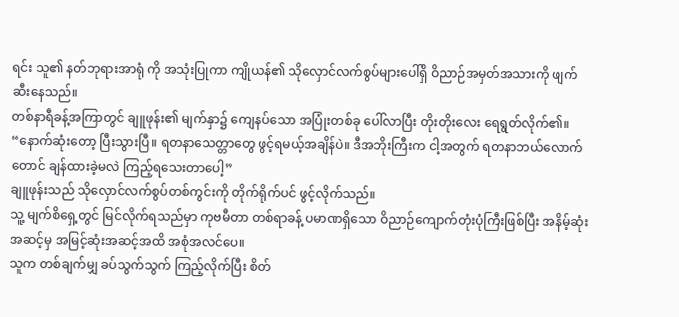ရင်း သူ၏ နတ်ဘုရားအာရုံ ကို အသုံးပြုကာ ကျိုယန်၏ သိုလှောင်လက်စွပ်များပေါ်ရှိ ဝိညာဉ်အမှတ်အသားကို ဖျက်ဆီးနေသည်။
တစ်နာရီခန့်အကြာတွင် ချူဖုန်း၏ မျက်နှာ၌ ကျေနပ်သော အပြုံးတစ်ခု ပေါ်လာပြီး တိုးတိုးလေး ရေရွတ်လိုက်၏။
“နောက်ဆုံးတော့ ပြီးသွားပြီ။ ရတနာသေတ္တာတွေ ဖွင့်ရမယ့်အချိန်ပဲ။ ဒီအဘိုးကြီးက ငါ့အတွက် ရတနာဘယ်လောက်တောင် ချန်ထားခဲ့မလဲ ကြည့်ရသေးတာပေါ့”
ချူဖုန်းသည် သိုလှောင်လက်စွပ်တစ်ကွင်းကို တိုက်ရိုက်ပင် ဖွင့်လိုက်သည်။
သူ့ မျက်စိရှေ့တွင် မြင်လိုက်ရသည်မှာ ကုဗမီတာ တစ်ရာခန့် ပမာဏရှိသော ဝိညာဉ်ကျောက်တုံးပုံကြီးဖြစ်ပြီး အနိမ့်ဆုံးအဆင့်မှ အမြင့်ဆုံးအဆင့်အထိ အစုံအလင်ပေ။
သူက တစ်ချက်မျှ ခပ်သွက်သွက် ကြည့်လိုက်ပြီး စိတ်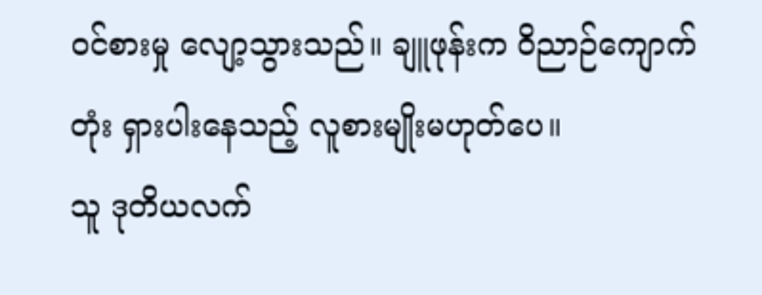ဝင်စားမှု လျော့သွားသည်။ ချူဖုန်းက ဝိညာဉ်ကျောက်တုံး ရှားပါးနေသည့် လူစားမျိုးမဟုတ်ပေ။
သူ ဒုတိယလက်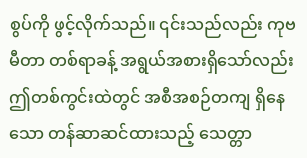စွပ်ကို ဖွင့်လိုက်သည်။ ၎င်းသည်လည်း ကုဗမီတာ တစ်ရာခန့် အရွယ်အစားရှိသော်လည်း ဤတစ်ကွင်းထဲတွင် အစီအစဉ်တကျ ရှိနေသော တန်ဆာဆင်ထားသည့် သေတ္တာ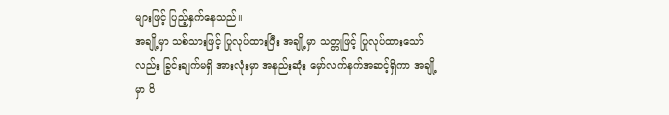များဖြင့် ပြည့်နှက်နေသည်။
အချို့မှာ သစ်သားဖြင့် ပြုလုပ်ထားပြီး အချို့မှာ သတ္တုဖြင့် ပြုလုပ်ထားသော်လည်း ခြွင်းချက်မရှိ အားလုံးမှာ အနည်းဆုံး မှော်လက်နက်အဆင့်ရှိကာ အချို့မှာ ဝိ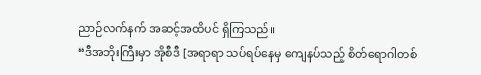ညာဉ်လက်နက် အဆင့်အထိပင် ရှိကြသည်။
“ဒီအဘိုးကြီးမှာ အိုစီဒီ [အရာရာ သပ်ရပ်နေမှ ကျေနပ်သည့် စိတ်ရောဂါတစ်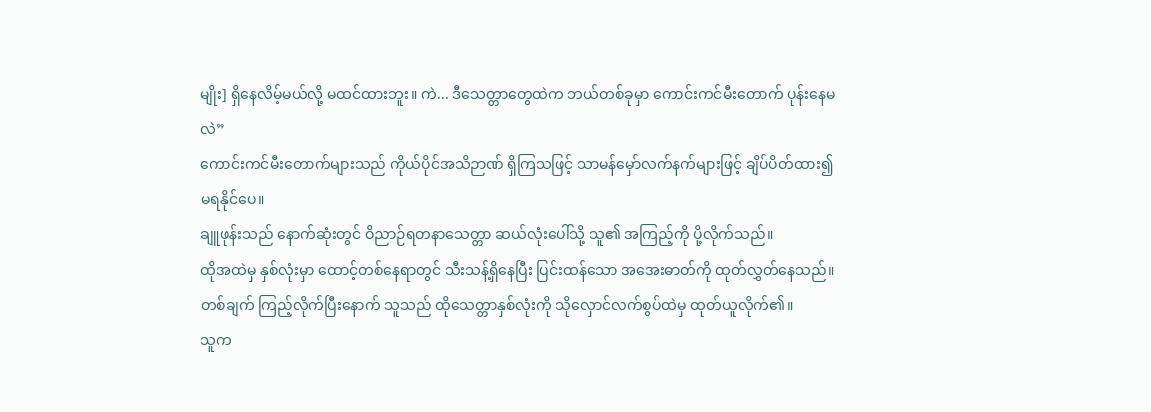မျိုး] ရှိနေလိမ့်မယ်လို့ မထင်ထားဘူး။ ကဲ... ဒီသေတ္တာတွေထဲက ဘယ်တစ်ခုမှာ ကောင်းကင်မီးတောက် ပုန်းနေမလဲ”
ကောင်းကင်မီးတောက်များသည် ကိုယ်ပိုင်အသိဉာဏ် ရှိကြသဖြင့် သာမန်မှော်လက်နက်များဖြင့် ချိပ်ပိတ်ထား၍ မရနိုင်ပေ။
ချူဖုန်းသည် နောက်ဆုံးတွင် ဝိညာဉ်ရတနာသေတ္တာ ဆယ်လုံးပေါ်သို့ သူ၏ အကြည့်ကို ပို့လိုက်သည်။
ထိုအထဲမှ နှစ်လုံးမှာ ထောင့်တစ်နေရာတွင် သီးသန့်ရှိနေပြီး ပြင်းထန်သော အအေးဓာတ်ကို ထုတ်လွှတ်နေသည်။
တစ်ချက် ကြည့်လိုက်ပြီးနောက် သူသည် ထိုသေတ္တာနှစ်လုံးကို သိုလှောင်လက်စွပ်ထဲမှ ထုတ်ယူလိုက်၏။
သူက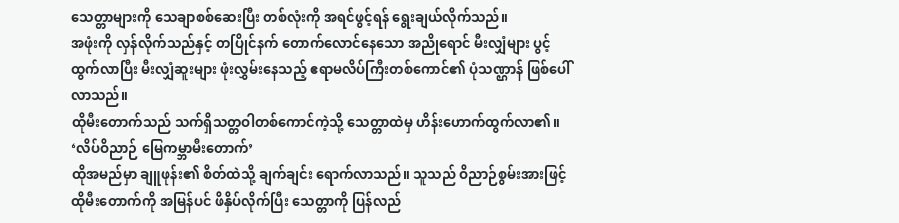သေတ္တာများကို သေချာစစ်ဆေးပြီး တစ်လုံးကို အရင်ဖွင့်ရန် ရွေးချယ်လိုက်သည်။
အဖုံးကို လှန်လိုက်သည်နှင့် တပြိုင်နက် တောက်လောင်နေသော အညိုရောင် မီးလျှံများ ပွင့်ထွက်လာပြီး မီးလျှံဆူးများ ဖုံးလွှမ်းနေသည့် ဧရာမလိပ်ကြီးတစ်ကောင်၏ ပုံသဏ္ဌာန် ဖြစ်ပေါ်လာသည်။
ထိုမီးတောက်သည် သက်ရှိသတ္တဝါတစ်ကောင်ကဲ့သို့ သေတ္တာထဲမှ ဟိန်းဟောက်ထွက်လာ၏။
‘လိပ်ဝိညာဉ် မြေကမ္ဘာမီးတောက်’
ထိုအမည်မှာ ချူဖုန်း၏ စိတ်ထဲသို့ ချက်ချင်း ရောက်လာသည်။ သူသည် ဝိညာဉ်စွမ်းအားဖြင့် ထိုမီးတောက်ကို အမြန်ပင် ဖိနှိပ်လိုက်ပြီး သေတ္တာကို ပြန်လည်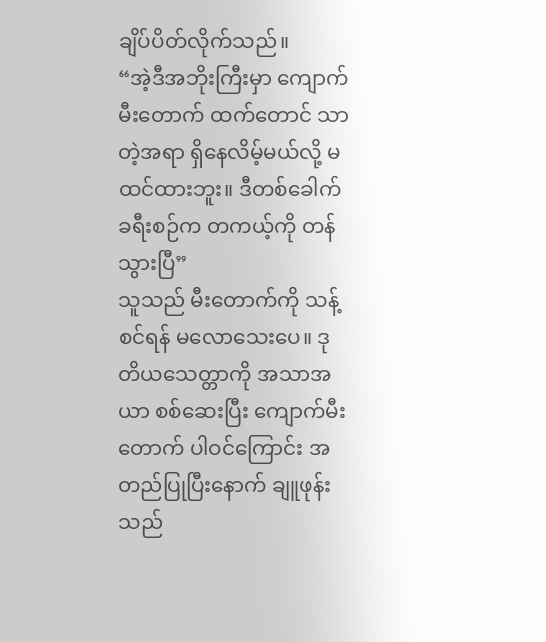ချိပ်ပိတ်လိုက်သည်။
“အဲ့ဒီအဘိုးကြီးမှာ ကျောက်မီးတောက် ထက်တောင် သာတဲ့အရာ ရှိနေလိမ့်မယ်လို့ မထင်ထားဘူး။ ဒီတစ်ခေါက် ခရီးစဉ်က တကယ့်ကို တန်သွားပြီ”
သူသည် မီးတောက်ကို သန့်စင်ရန် မလောသေးပေ။ ဒုတိယသေတ္တာကို အသာအယာ စစ်ဆေးပြီး ကျောက်မီးတောက် ပါဝင်ကြောင်း အတည်ပြုပြီးနောက် ချူဖုန်းသည်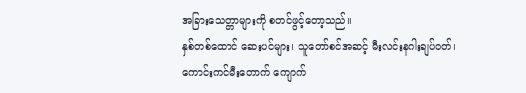အခြားသေတ္တာများကို စတင်ဖွင့်တော့သည်။
နှစ်တစ်ထောင် ဆေးပင်များ၊ သူတော်စင်အဆင့် မီးလင်းနဂါးချပ်ဝတ်၊ ကောင်းကင်မီးတောက် ကျောက်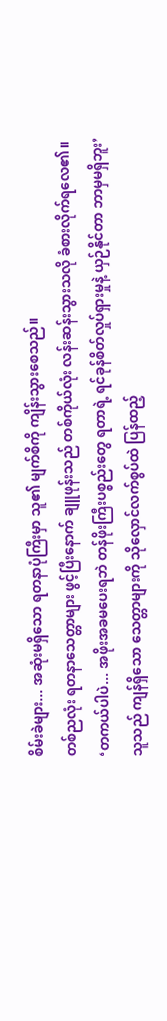စိမ်းခဲများ... အဆုံးမရှိသော ရတနာပုံကြီးမှာ သူ၏ မျက်စိကို ကျိန်းသွားစေသည်။
တစ်ညလုံး ရတနာသေတ္တာများ ဖွင့်ပြီးနောက် ချူဖုန်းသည် တစ်ကိုယ်လုံး လန်းဆန်းသွားသလို ခံစားလိုက်ရလေ၏။
‘တကယ်ပါပဲ... အဖိုးအခမပေးရဘဲ တန်ဖိုးကြီးပစ္စည်းတွေ ရတာရဲ့ ရင်ခုန်စိတ်လှုပ်ရှားမှုနဲ့ ယှဉ်နိုင်တာ ဘာမှမရှိဘူး’
သူသည် ကျန်ရှိသော သေတ္တာများကို သိုလှောင်လက်စွပ်ထဲ ပြန်ထည့်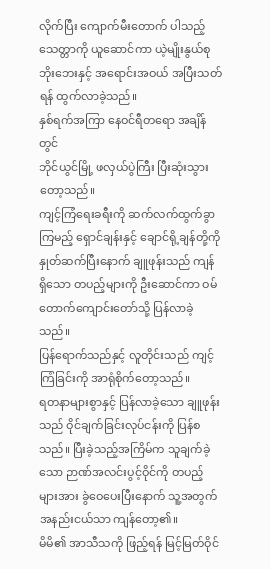လိုက်ပြီး ကျောက်မီးတောက် ပါသည့် သေတ္တာကို ယူဆောင်ကာ ယဲ့မျိုးနွယ်စု ဘိုးဘေးနှင့် အရောင်းအဝယ် အပြီးသတ်ရန် ထွက်လာခဲ့သည်။
နှစ်ရက်အကြာ နေဝင်ရီတရော အချိန်တွင်
ဘိုင်ယွင်မြို့ ဖလှယ်ပွဲကြီး ပြီးဆုံးသွားတော့သည်။
ကျင့်ကြံရေးခရီးကို ဆက်လက်ထွက်ခွာကြမည့် ရှောင်ချန်းနှင့် ချောင်ရို့ချန်တို့ကို နှုတ်ဆက်ပြီးနောက် ချူဖုန်းသည် ကျန်ရှိသော တပည့်များကို ဦးဆောင်ကာ ဝမ်တောက်ကျောင်းတော်သို့ ပြန်လာခဲ့သည်။
ပြန်ရောက်သည်နှင့် လူတိုင်းသည် ကျင့်ကြံခြင်းကို အာရုံစိုက်တော့သည်။
ရတနာများစွာနှင့် ပြန်လာခဲ့သော ချူဖုန်းသည် ဝိုင်ချက်ခြင်းလုပ်ငန်းကို ပြန်စသည်။ ပြီးခဲ့သည့်အကြိမ်က သူချက်ခဲ့သော ဉာဏ်အလင်းပွင့်ဝိုင်ကို တပည့်များအား ခွဲဝေပေးပြီးနောက် သူ့အတွက် အနည်းငယ်သာ ကျန်တော့၏။
မိမိ၏ အာသီသကို ဖြည့်ရန် မြင့်မြတ်ဝိုင်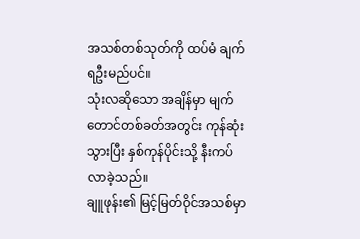အသစ်တစ်သုတ်ကို ထပ်မံ ချက်ရဦးမည်ပင်။
သုံးလဆိုသော အချိန်မှာ မျက်တောင်တစ်ခတ်အတွင်း ကုန်ဆုံးသွားပြီး နှစ်ကုန်ပိုင်းသို့ နီးကပ်လာခဲ့သည်။
ချူဖုန်း၏ မြင့်မြတ်ဝိုင်အသစ်မှာ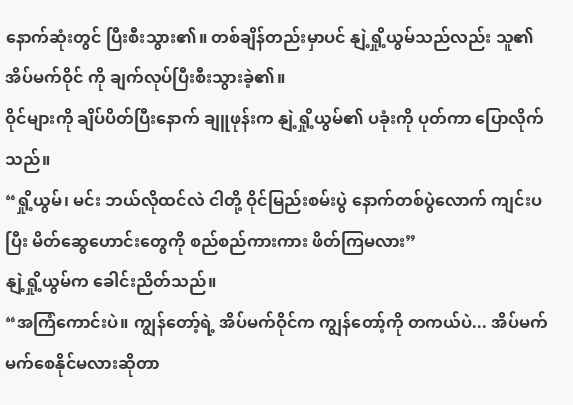နောက်ဆုံးတွင် ပြီးစီးသွား၏။ တစ်ချိန်တည်းမှာပင် နျဲ့ရှို့ယွမ်သည်လည်း သူ၏ အိပ်မက်ဝိုင် ကို ချက်လုပ်ပြီးစီးသွားခဲ့၏။
ဝိုင်များကို ချိပ်ပိတ်ပြီးနောက် ချူဖုန်းက နျဲ့ရှို့ယွမ်၏ ပခုံးကို ပုတ်ကာ ပြောလိုက်သည်။
“ရှို့ယွမ်၊ မင်း ဘယ်လိုထင်လဲ ငါတို့ ဝိုင်မြည်းစမ်းပွဲ နောက်တစ်ပွဲလောက် ကျင်းပပြီး မိတ်ဆွေဟောင်းတွေကို စည်စည်ကားကား ဖိတ်ကြမလား”
နျဲ့ရှို့ယွမ်က ခေါင်းညိတ်သည်။
“အကြံကောင်းပဲ။ ကျွန်တော့်ရဲ့ အိပ်မက်ဝိုင်က ကျွန်တော့်ကို တကယ်ပဲ... အိပ်မက်မက်စေနိုင်မလားဆိုတာ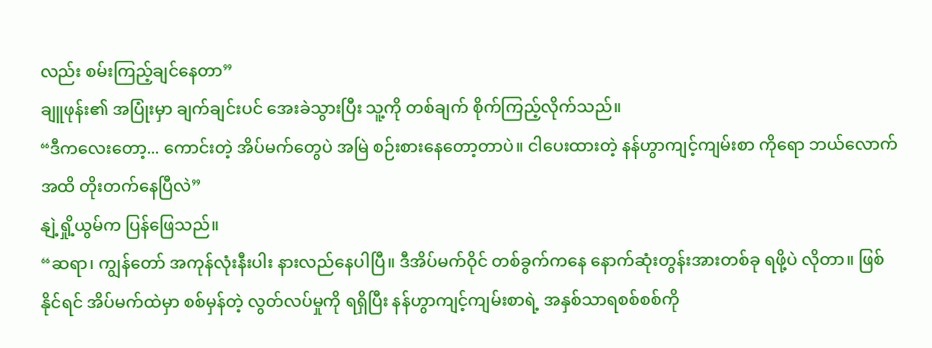လည်း စမ်းကြည့်ချင်နေတာ”
ချူဖုန်း၏ အပြုံးမှာ ချက်ချင်းပင် အေးခဲသွားပြီး သူ့ကို တစ်ချက် စိုက်ကြည့်လိုက်သည်။
“ဒီကလေးတော့... ကောင်းတဲ့ အိပ်မက်တွေပဲ အမြဲ စဉ်းစားနေတော့တာပဲ။ ငါပေးထားတဲ့ နန်ဟွာကျင့်ကျမ်းစာ ကိုရော ဘယ်လောက်အထိ တိုးတက်နေပြီလဲ”
နျဲ့ရှို့ယွမ်က ပြန်ဖြေသည်။
“ဆရာ၊ ကျွန်တော် အကုန်လုံးနီးပါး နားလည်နေပါပြီ။ ဒီအိပ်မက်ဝိုင် တစ်ခွက်ကနေ နောက်ဆုံးတွန်းအားတစ်ခု ရဖို့ပဲ လိုတာ။ ဖြစ်နိုင်ရင် အိပ်မက်ထဲမှာ စစ်မှန်တဲ့ လွတ်လပ်မှုကို ရရှိပြီး နန်ဟွာကျင့်ကျမ်းစာရဲ့ အနှစ်သာရစစ်စစ်ကို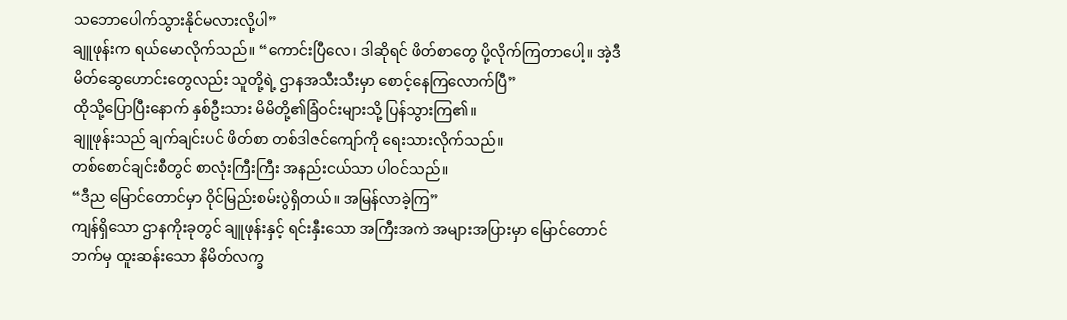သဘောပေါက်သွားနိုင်မလားလို့ပါ”
ချူဖုန်းက ရယ်မောလိုက်သည်။ “ကောင်းပြီလေ၊ ဒါဆိုရင် ဖိတ်စာတွေ ပို့လိုက်ကြတာပေါ့။ အဲ့ဒီ မိတ်ဆွေဟောင်းတွေလည်း သူတို့ရဲ့ ဌာနအသီးသီးမှာ စောင့်နေကြလောက်ပြီ”
ထိုသို့ပြောပြီးနောက် နှစ်ဦးသား မိမိတို့၏ခြံဝင်းများသို့ ပြန်သွားကြ၏။
ချူဖုန်းသည် ချက်ချင်းပင် ဖိတ်စာ တစ်ဒါဇင်ကျော်ကို ရေးသားလိုက်သည်။
တစ်စောင်ချင်းစီတွင် စာလုံးကြီးကြီး အနည်းငယ်သာ ပါဝင်သည်။
“ဒီည မြောင်တောင်မှာ ဝိုင်မြည်းစမ်းပွဲရှိတယ်။ အမြန်လာခဲ့ကြ”
ကျန်ရှိသော ဌာနကိုးခုတွင် ချူဖုန်းနှင့် ရင်းနှီးသော အကြီးအကဲ အများအပြားမှာ မြောင်တောင်ဘက်မှ ထူးဆန်းသော နိမိတ်လက္ခ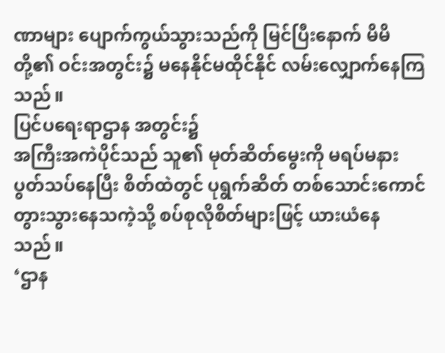ဏာများ ပျောက်ကွယ်သွားသည်ကို မြင်ပြီးနောက် မိမိတို့၏ ဝင်းအတွင်း၌ မနေနိုင်မထိုင်နိုင် လမ်းလျှောက်နေကြသည်။
ပြင်ပရေးရာဌာန အတွင်း၌
အကြီးအကဲပိုင်သည် သူ၏ မုတ်ဆိတ်မွေးကို မရပ်မနား ပွတ်သပ်နေပြီး စိတ်ထဲတွင် ပုရွက်ဆိတ် တစ်သောင်းကောင် တွားသွားနေသကဲ့သို့ စပ်စုလိုစိတ်များဖြင့် ယားယံနေသည်။
‘ဌာန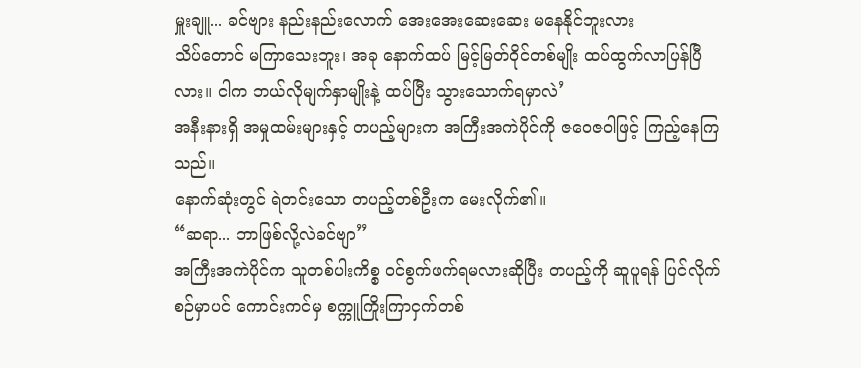မှူးချူ... ခင်ဗျား နည်းနည်းလောက် အေးအေးဆေးဆေး မနေနိုင်ဘူးလား
သိပ်တောင် မကြာသေးဘူး၊ အခု နောက်ထပ် မြင့်မြတ်ဝိုင်တစ်မျိုး ထပ်ထွက်လာပြန်ပြီလား။ ငါက ဘယ်လိုမျက်နှာမျိုးနဲ့ ထပ်ပြီး သွားသောက်ရမှာလဲ’
အနီးနားရှိ အမှုထမ်းများနှင့် တပည့်များက အကြီးအကဲပိုင်ကို ဇဝေဇဝါဖြင့် ကြည့်နေကြသည်။
နောက်ဆုံးတွင် ရဲတင်းသော တပည့်တစ်ဦးက မေးလိုက်၏။
“ဆရာ... ဘာဖြစ်လို့လဲခင်ဗျာ”
အကြီးအကဲပိုင်က သူတစ်ပါးကိစ္စ ဝင်စွက်ဖက်ရမလားဆိုပြီး တပည့်ကို ဆူပူရန် ပြင်လိုက်စဉ်မှာပင် ကောင်းကင်မှ စက္ကူကြိုးကြာငှက်တစ်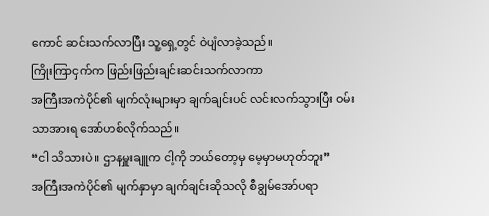ကောင် ဆင်းသက်လာပြီး သူ့ရှေ့တွင် ဝဲပျံလာခဲ့သည်။
ကြိုးကြာငှက်က ဖြည်းဖြည်းချင်းဆင်းသက်လာကာ
အကြီးအကဲပိုင်၏ မျက်လုံးများမှာ ချက်ချင်းပင် လင်းလက်သွားပြီး ဝမ်းသာအားရ အော်ဟစ်လိုက်သည်။
“ငါ သိသားပဲ။ ဌာနမှူးချူက ငါ့ကို ဘယ်တော့မှ မေ့မှာမဟုတ်ဘူး”
အကြီးအကဲပိုင်၏ မျက်နှာမှာ ချက်ချင်းဆိုသလို စီချွမ်အော်ပရာ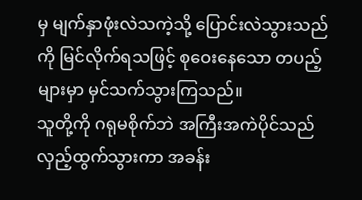မှ မျက်နှာဖုံးလဲသကဲ့သို့ ပြောင်းလဲသွားသည်ကို မြင်လိုက်ရသဖြင့် စုဝေးနေသော တပည့်များမှာ မှင်သက်သွားကြသည်။
သူတို့ကို ဂရုမစိုက်ဘဲ အကြီးအကဲပိုင်သည် လှည့်ထွက်သွားကာ အခန်း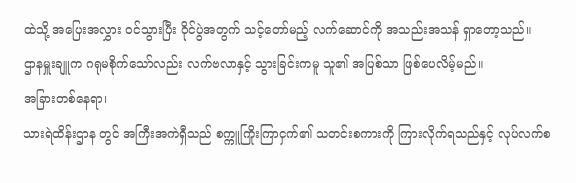ထဲသို့ အပြေးအလွှား ဝင်သွားပြီး ဝိုင်ပွဲအတွက် သင့်တော်မည့် လက်ဆောင်ကို အသည်းအသန် ရှာတော့သည်။
ဌာနမှူးချူက ဂရုမစိုက်သော်လည်း လက်ဗလာနှင့် သွားခြင်းကမူ သူ၏ အပြစ်သာ ဖြစ်ပေလိမ့်မည်။
အခြားတစ်နေရာ၊
သားရဲထိန်းဌာန တွင် အကြီးအကဲရှီသည် စက္ကူကြိုးကြာငှက်၏ သတင်းစကားကို ကြားလိုက်ရသည်နှင့် လုပ်လက်စ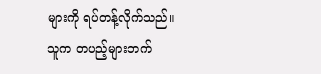များကို ရပ်တန့်လိုက်သည်။ သူက တပည့်များဘက်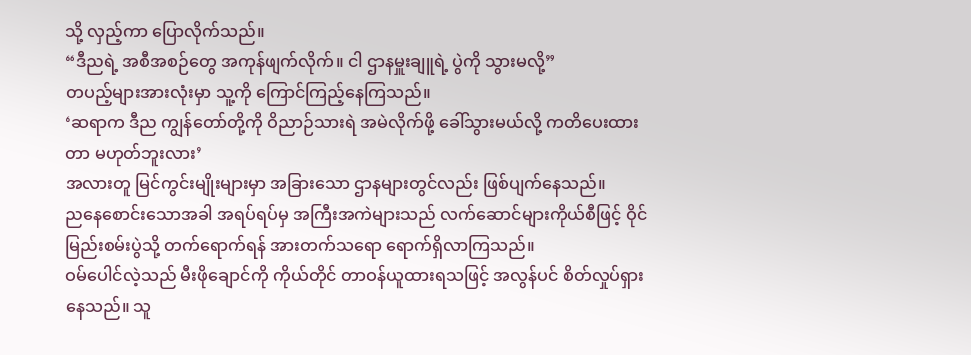သို့ လှည့်ကာ ပြောလိုက်သည်။
“ဒီညရဲ့ အစီအစဉ်တွေ အကုန်ဖျက်လိုက်။ ငါ ဌာနမှူးချူရဲ့ ပွဲကို သွားမလို့”
တပည့်များအားလုံးမှာ သူ့ကို ကြောင်ကြည့်နေကြသည်။
‘ဆရာက ဒီည ကျွန်တော်တို့ကို ဝိညာဉ်သားရဲ အမဲလိုက်ဖို့ ခေါ်သွားမယ်လို့ ကတိပေးထားတာ မဟုတ်ဘူးလား’
အလားတူ မြင်ကွင်းမျိုးများမှာ အခြားသော ဌာနများတွင်လည်း ဖြစ်ပျက်နေသည်။
ညနေစောင်းသောအခါ အရပ်ရပ်မှ အကြီးအကဲများသည် လက်ဆောင်များကိုယ်စီဖြင့် ဝိုင်မြည်းစမ်းပွဲသို့ တက်ရောက်ရန် အားတက်သရော ရောက်ရှိလာကြသည်။
ဝမ်ပေါင်လဲ့သည် မီးဖိုချောင်ကို ကိုယ်တိုင် တာဝန်ယူထားရသဖြင့် အလွန်ပင် စိတ်လှုပ်ရှားနေသည်။ သူ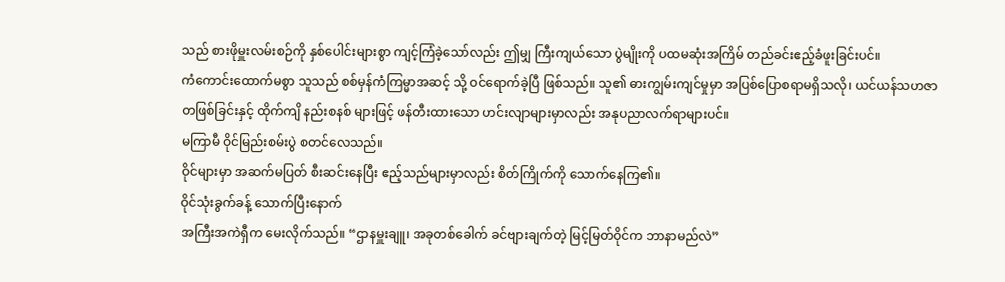သည် စားဖိုမှူးလမ်းစဉ်ကို နှစ်ပေါင်းများစွာ ကျင့်ကြံခဲ့သော်လည်း ဤမျှ ကြီးကျယ်သော ပွဲမျိုးကို ပထမဆုံးအကြိမ် တည်ခင်းဧည့်ခံဖူးခြင်းပင်။
ကံကောင်းထောက်မစွာ သူသည် စစ်မှန်ကံကြမ္မာအဆင့် သို့ ဝင်ရောက်ခဲ့ပြီ ဖြစ်သည်။ သူ၏ ဓားကျွမ်းကျင်မှုမှာ အပြစ်ပြောစရာမရှိသလို၊ ယင်ယန်သဟဇာတဖြစ်ခြင်းနှင့် ထိုက်ကျိ နည်းစနစ် များဖြင့် ဖန်တီးထားသော ဟင်းလျာများမှာလည်း အနုပညာလက်ရာများပင်။
မကြာမီ ဝိုင်မြည်းစမ်းပွဲ စတင်လေသည်။
ဝိုင်များမှာ အဆက်မပြတ် စီးဆင်းနေပြီး ဧည့်သည်များမှာလည်း စိတ်ကြိုက်ကို သောက်နေကြ၏။
ဝိုင်သုံးခွက်ခန့် သောက်ပြီးနောက်
အကြီးအကဲရှီက မေးလိုက်သည်။ “ဌာနမှူးချူ၊ အခုတစ်ခေါက် ခင်ဗျားချက်တဲ့ မြင့်မြတ်ဝိုင်က ဘာနာမည်လဲ”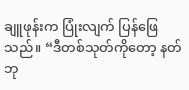ချူဖုန်းက ပြုံးလျက် ပြန်ဖြေသည်။ “ဒီတစ်သုတ်ကိုတော့ နတ်ဘု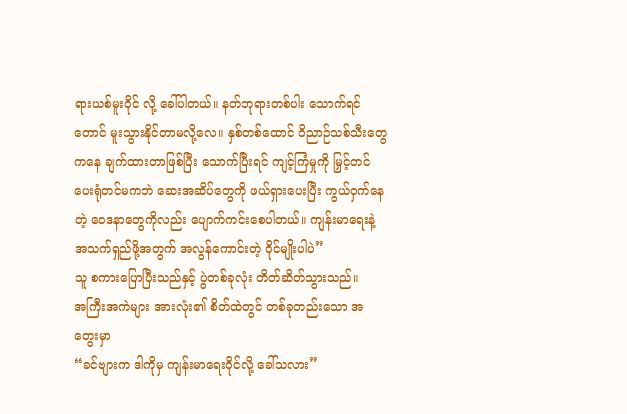ရားယစ်မူးဝိုင် လို့ ခေါ်ပါတယ်။ နတ်ဘုရားတစ်ပါး သောက်ရင်တောင် မူးသွားနိုင်တာမလို့လေ။ နှစ်တစ်ထောင် ဝိညာဉ်သစ်သီးတွေကနေ ချက်ထားတာဖြစ်ပြီး သောက်ပြီးရင် ကျင့်ကြံမှုကို မြှင့်တင်ပေးရုံတင်မကဘဲ ဆေးအဆိပ်တွေကို ဖယ်ရှားပေးပြီး ကွယ်ဝှက်နေတဲ့ ဝေဒနာတွေကိုလည်း ပျောက်ကင်းစေပါတယ်။ ကျန်းမာရေးနဲ့ အသက်ရှည်ဖို့အတွက် အလွန်ကောင်းတဲ့ ဝိုင်မျိုးပါပဲ”
သူ စကားပြောပြီးသည်နှင့် ပွဲတစ်ခုလုံး တိတ်ဆိတ်သွားသည်။
အကြီးအကဲများ အားလုံး၏ စိတ်ထဲတွင် တစ်ခုတည်းသော အတွေးမှာ
“ခင်ဗျားက ဒါကိုမှ ကျန်းမာရေးဝိုင်လို့ ခေါ်သလား”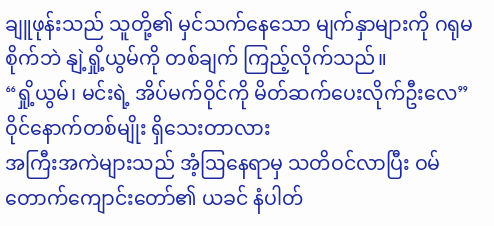ချူဖုန်းသည် သူတို့၏ မှင်သက်နေသော မျက်နှာများကို ဂရုမစိုက်ဘဲ နျဲ့ရှို့ယွမ်ကို တစ်ချက် ကြည့်လိုက်သည်။
“ရှို့ယွမ်၊ မင်းရဲ့ အိပ်မက်ဝိုင်ကို မိတ်ဆက်ပေးလိုက်ဦးလေ”
ဝိုင်နောက်တစ်မျိုး ရှိသေးတာလား
အကြီးအကဲများသည် အံ့ဩနေရာမှ သတိဝင်လာပြီး ဝမ်တောက်ကျောင်းတော်၏ ယခင် နံပါတ်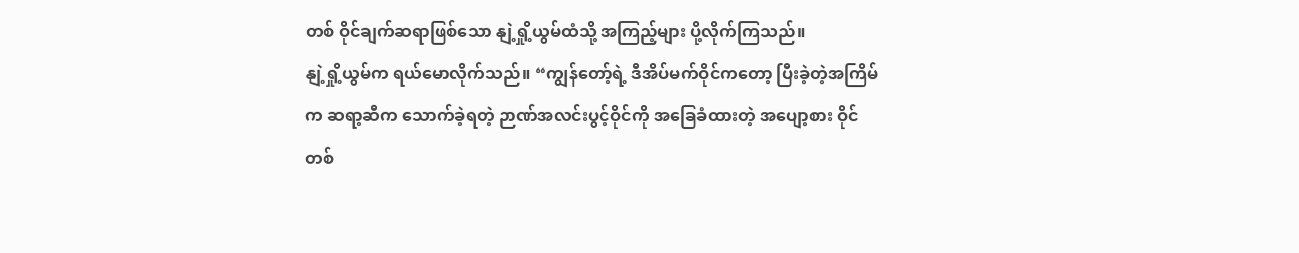တစ် ဝိုင်ချက်ဆရာဖြစ်သော နျဲ့ရှို့ယွမ်ထံသို့ အကြည့်များ ပို့လိုက်ကြသည်။
နျဲ့ရှို့ယွမ်က ရယ်မောလိုက်သည်။ “ကျွန်တော့်ရဲ့ ဒီအိပ်မက်ဝိုင်ကတော့ ပြီးခဲ့တဲ့အကြိမ်က ဆရာ့ဆီက သောက်ခဲ့ရတဲ့ ဉာဏ်အလင်းပွင့်ဝိုင်ကို အခြေခံထားတဲ့ အပျော့စား ဝိုင်တစ်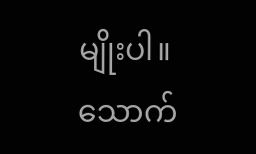မျိုးပါ။ သောက်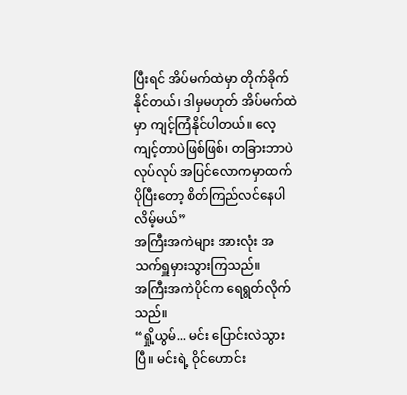ပြီးရင် အိပ်မက်ထဲမှာ တိုက်ခိုက်နိုင်တယ်၊ ဒါမှမဟုတ် အိပ်မက်ထဲမှာ ကျင့်ကြံနိုင်ပါတယ်။ လေ့ကျင့်တာပဲဖြစ်ဖြစ်၊ တခြားဘာပဲလုပ်လုပ် အပြင်လောကမှာထက် ပိုပြီးတော့ စိတ်ကြည်လင်နေပါလိမ့်မယ်”
အကြီးအကဲများ အားလုံး အသက်ရှူမှားသွားကြသည်။
အကြီးအကဲပိုင်က ရေရွတ်လိုက်သည်။
“ရှို့ယွမ်... မင်း ပြောင်းလဲသွားပြီ။ မင်းရဲ့ ဝိုင်ဟောင်း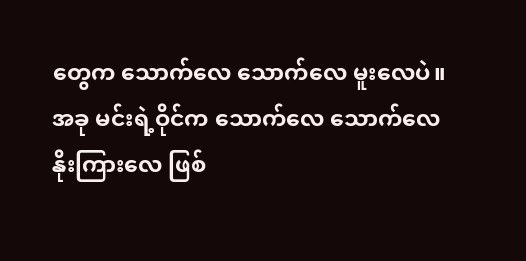တွေက သောက်လေ သောက်လေ မူးလေပဲ။ အခု မင်းရဲ့ဝိုင်က သောက်လေ သောက်လေ နိုးကြားလေ ဖြစ်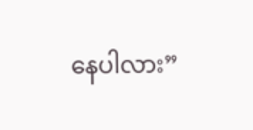နေပါလား”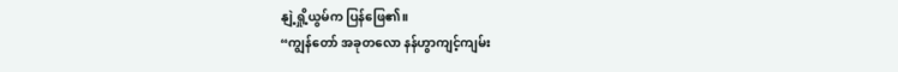နျဲ့ရှို့ယွမ်က ပြန်ဖြေ၏။
“ကျွန်တော် အခုတလော နန်ဟွာကျင့်ကျမ်း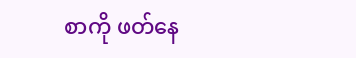စာကို ဖတ်နေ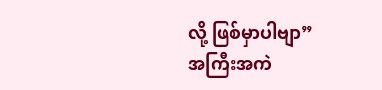လို့ ဖြစ်မှာပါဗျာ”
အကြီးအကဲ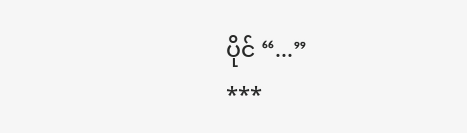ပိုင် “...”
***